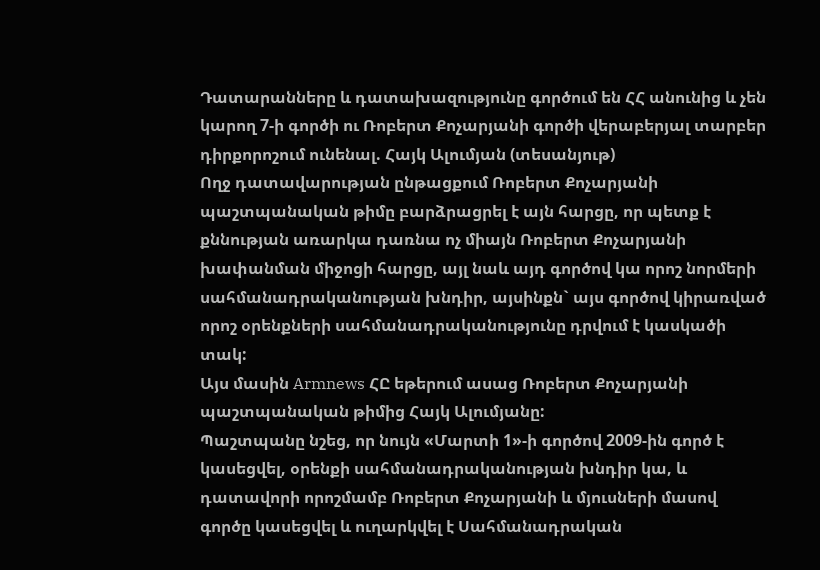Դատարանները և դատախազությունը գործում են ՀՀ անունից և չեն կարող 7-ի գործի ու Ռոբերտ Քոչարյանի գործի վերաբերյալ տարբեր դիրքորոշում ունենալ. Հայկ Ալումյան (տեսանյութ)
Ողջ դատավարության ընթացքում Ռոբերտ Քոչարյանի պաշտպանական թիմը բարձրացրել է այն հարցը, որ պետք է քննության առարկա դառնա ոչ միայն Ռոբերտ Քոչարյանի խափանման միջոցի հարցը, այլ նաև այդ գործով կա որոշ նորմերի սահմանադրականության խնդիր, այսինքն` այս գործով կիրառված որոշ օրենքների սահմանադրականությունը դրվում է կասկածի տակ:
Այս մասին Armnews ՀԸ եթերում ասաց Ռոբերտ Քոչարյանի պաշտպանական թիմից Հայկ Ալումյանը:
Պաշտպանը նշեց, որ նույն «Մարտի 1»-ի գործով 2009-ին գործ է կասեցվել, օրենքի սահմանադրականության խնդիր կա, և դատավորի որոշմամբ Ռոբերտ Քոչարյանի և մյուսների մասով գործը կասեցվել և ուղարկվել է Սահմանադրական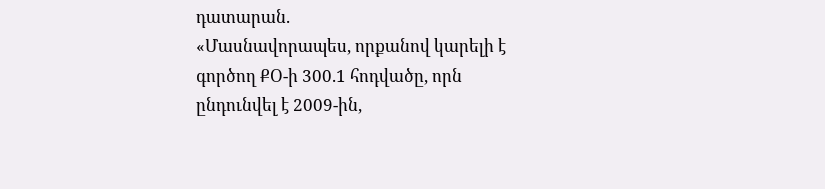դատարան.
«Մասնավորապես, որքանով կարելի է գործող ՔՕ-ի 300.1 հոդվածը, որն ընդունվել է 2009-ին,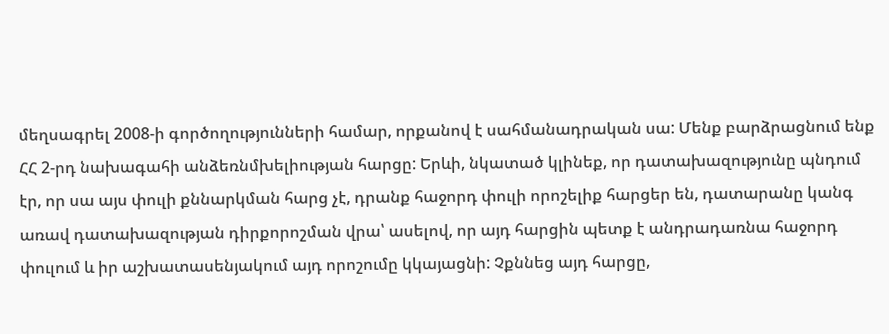մեղսագրել 2008-ի գործողությունների համար, որքանով է սահմանադրական սա: Մենք բարձրացնում ենք ՀՀ 2-րդ նախագահի անձեռնմխելիության հարցը: Երևի, նկատած կլինեք, որ դատախազությունը պնդում էր, որ սա այս փուլի քննարկման հարց չէ, դրանք հաջորդ փուլի որոշելիք հարցեր են, դատարանը կանգ առավ դատախազության դիրքորոշման վրա՝ ասելով, որ այդ հարցին պետք է անդրադառնա հաջորդ փուլում և իր աշխատասենյակում այդ որոշումը կկայացնի: Չքննեց այդ հարցը,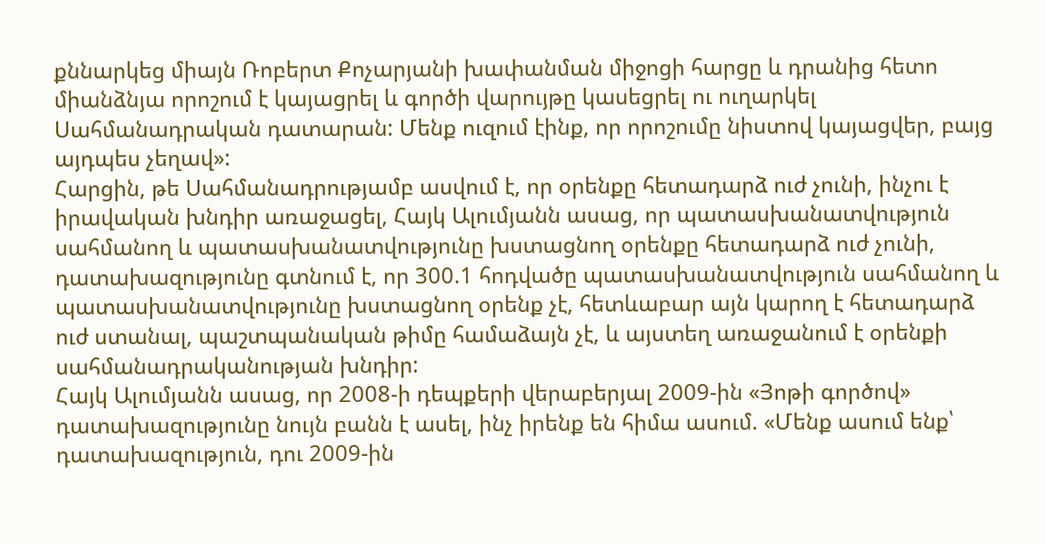քննարկեց միայն Ռոբերտ Քոչարյանի խափանման միջոցի հարցը և դրանից հետո միանձնյա որոշում է կայացրել և գործի վարույթը կասեցրել ու ուղարկել Սահմանադրական դատարան: Մենք ուզում էինք, որ որոշումը նիստով կայացվեր, բայց այդպես չեղավ»:
Հարցին, թե Սահմանադրությամբ ասվում է, որ օրենքը հետադարձ ուժ չունի, ինչու է իրավական խնդիր առաջացել, Հայկ Ալումյանն ասաց, որ պատասխանատվություն սահմանող և պատասխանատվությունը խստացնող օրենքը հետադարձ ուժ չունի, դատախազությունը գտնում է, որ 300.1 հոդվածը պատասխանատվություն սահմանող և պատասխանատվությունը խստացնող օրենք չէ, հետևաբար այն կարող է հետադարձ ուժ ստանալ, պաշտպանական թիմը համաձայն չէ, և այստեղ առաջանում է օրենքի սահմանադրականության խնդիր:
Հայկ Ալումյանն ասաց, որ 2008-ի դեպքերի վերաբերյալ 2009-ին «Յոթի գործով» դատախազությունը նույն բանն է ասել, ինչ իրենք են հիմա ասում. «Մենք ասում ենք՝ դատախազություն, դու 2009-ին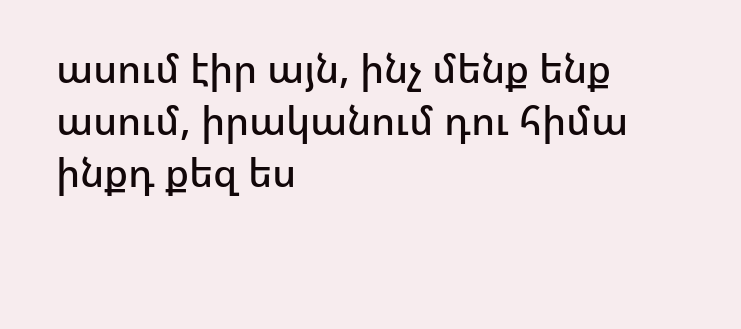ասում էիր այն, ինչ մենք ենք ասում, իրականում դու հիմա ինքդ քեզ ես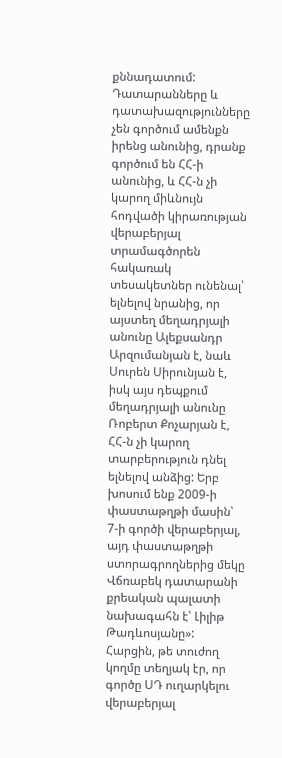քննադատում: Դատարանները և դատախազությունները չեն գործում ամենքն իրենց անունից, դրանք գործում են ՀՀ-ի անունից, և ՀՀ-ն չի կարող միևնույն հոդվածի կիրառության վերաբերյալ տրամագծորեն հակառակ տեսակետներ ունենալ՝ ելնելով նրանից, որ այստեղ մեղադրյալի անունը Ալեքսանդր Արզումանյան է, նաև Սուրեն Սիրունյան է, իսկ այս դեպքում մեղադրյալի անունը Ռոբերտ Քոչարյան է, ՀՀ-ն չի կարող տարբերություն դնել ելնելով անձից: Երբ խոսում ենք 2009-ի փաստաթղթի մասին՝ 7-ի գործի վերաբերյալ, այդ փաստաթղթի ստորագրողներից մեկը Վճռաբեկ դատարանի քրեական պալատի նախագահն է՝ Լիլիթ Թադևոսյանը»:
Հարցին, թե տուժող կողմը տեղյակ էր, որ գործը ՍԴ ուղարկելու վերաբերյալ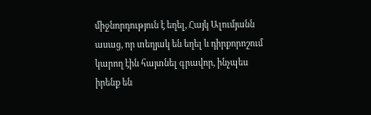միջնորդություն է եղել, Հայկ Ալումյանն ասաց, որ տեղյակ են եղել և դիրքորոշում կարող էին հայտնել գրավոր, ինչպես իրենք են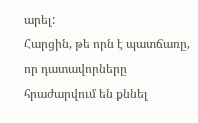արել:
Հարցին, թե որն է պատճառը, որ դատավորները հրաժարվում են քննել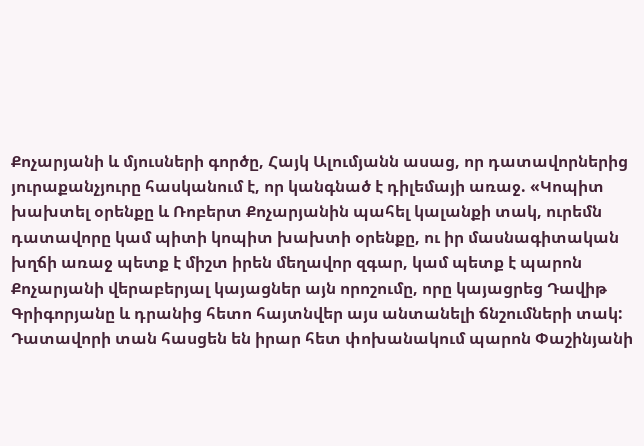Քոչարյանի և մյուսների գործը, Հայկ Ալումյանն ասաց, որ դատավորներից յուրաքանչյուրը հասկանում է, որ կանգնած է դիլեմայի առաջ. «Կոպիտ խախտել օրենքը և Ռոբերտ Քոչարյանին պահել կալանքի տակ, ուրեմն դատավորը կամ պիտի կոպիտ խախտի օրենքը, ու իր մասնագիտական խղճի առաջ պետք է միշտ իրեն մեղավոր զգար, կամ պետք է պարոն Քոչարյանի վերաբերյալ կայացներ այն որոշումը, որը կայացրեց Դավիթ Գրիգորյանը և դրանից հետո հայտնվեր այս անտանելի ճնշումների տակ: Դատավորի տան հասցեն են իրար հետ փոխանակում պարոն Փաշինյանի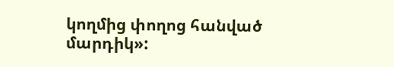կողմից փողոց հանված մարդիկ»: